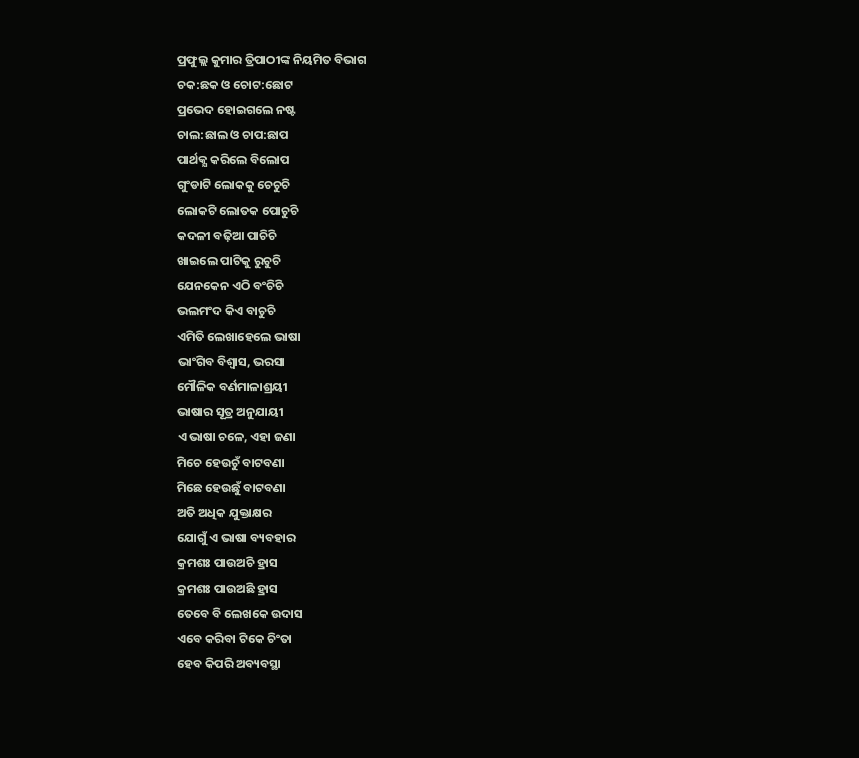ପ୍ରଫୁଲ୍ଲ କୁମାର ତ୍ରିପାଠୀଙ୍କ ନିୟମିତ ବିଭାଗ
ଚକ:ଛକ ଓ ଚୋଟ:ଛୋଟ
ପ୍ରଭେଦ ହୋଇଗଲେ ନଷ୍ଟ
ଚାଲ:ଛାଲ ଓ ଚାପ:ଛାପ
ପାର୍ଥକ୍ଯ କରିଲେ ବିଲୋପ
ଗୁଂଡାଟି ଲୋକକୁ ଚେଚୁଚି
ଲୋକଟି ଲୋତକ ପୋଚୁଚି
କଦଳୀ ବଢ଼ିଆ ପାଚିଚି
ଖାଇଲେ ପାଟିକୁ ରୁଚୁଚି
ଯେନକେନ ଏଠି ବଂଚିଚି
ଭଲମଂଦ କିଏ ବାଚୁଚି
ଏମିତି ଲେଖାହେଲେ ଭାଷା
ଭାଂଗିବ ବିଶ୍ବାସ, ଭରସା
ମୌଳିକ ବର୍ଣମାଳାଶ୍ରୟୀ
ଭାଷାର ସୂତ୍ର ଅନୁଯାୟୀ
ଏ ଭାଷା ଚଳେ, ଏହା ଜଣା
ମିଚେ ହେଉଚୁଁ ବାଟବଣା
ମିଛେ ହେଉଛୁଁ ବାଟବଣା
ଅତି ଅଧିକ ଯୁକ୍ତାକ୍ଷର
ଯୋଗୁଁ ଏ ଭାଷା ବ୍ୟବହାର
କ୍ରମଶଃ ପାଉଅଚି ହ୍ରାସ
କ୍ରମଶଃ ପାଉଅଛି ହ୍ରାସ
ତେବେ ବି ଲେଖକେ ଉଦାସ
ଏବେ କରିବା ଟିକେ ଚିଂତା
ହେବ କିପରି ଅବ୍ୟବସ୍ଥା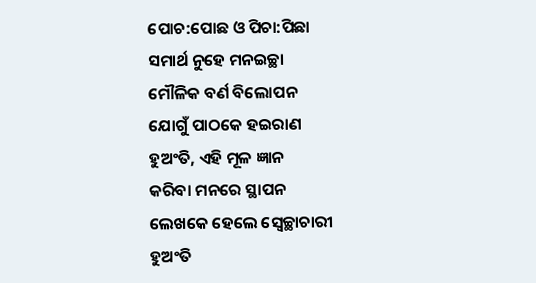ପୋଚ:ପୋଛ ଓ ପିଚା:ପିଛା
ସମାର୍ଥ ନୁହେ ମନଇଚ୍ଛା
ମୌଳିକ ବର୍ଣ ବିଲୋପନ
ଯୋଗୁଁ ପାଠକେ ହଇରାଣ
ହୁଅଂତି, ଏହି ମୂଳ ଜ୍ଞାନ
କରିବା ମନରେ ସ୍ଥାପନ
ଲେଖକେ ହେଲେ ସ୍ବେଚ୍ଛାଚାରୀ
ହୁଅଂତି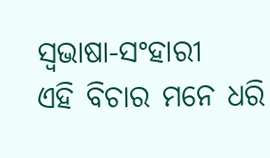ସ୍ବଭାଷା-ସଂହାରୀ
ଏହି ବିଚାର ମନେ ଧରି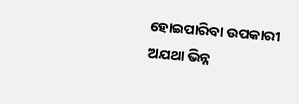ହୋଇପାରିବା ଉପକାରୀ
ଅଯଥା ଭିନ୍ନ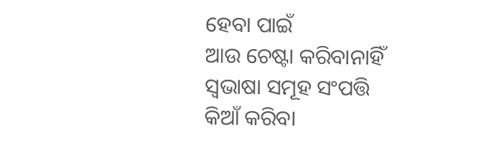ହେବା ପାଇଁ
ଆଉ ଚେଷ୍ଟା କରିବାନାହିଁ
ସ୍ବଭାଷା ସମୂହ ସଂପତ୍ତି
କିଆଁ କରିବା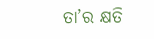ତା’ର କ୍ଷତି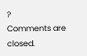?
Comments are closed.